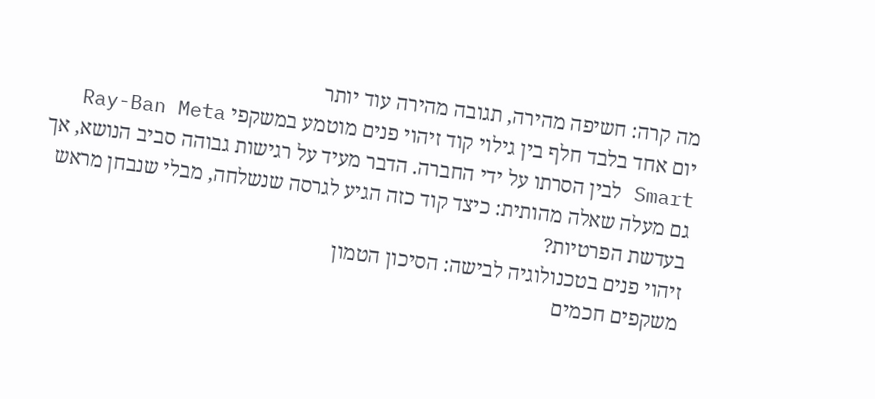מה קרה: חשיפה מהירה, תגובה מהירה עוד יותר
יום אחד בלבד חלף בין גילוי קוד זיהוי פנים מוטמע במשקפי Ray-Ban Meta Smart לבין הסרתו על ידי החברה. הדבר מעיד על רגישות גבוהה סביב הנושא, אך גם מעלה שאלה מהותית: כיצד קוד כזה הגיע לגרסה שנשלחה, מבלי שנבחן מראש בעדשת הפרטיות?
זיהוי פנים בטכנולוגיה לבישה: הסיכון הטמון
משקפים חכמים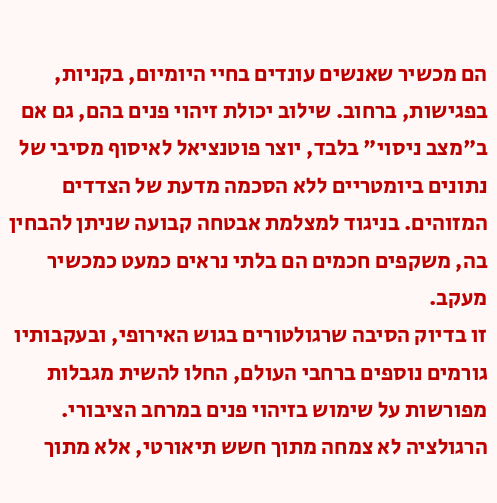הם מכשיר שאנשים עונדים בחיי היומיום, בקניות, בפגישות, ברחוב. שילוב יכולת זיהוי פנים בהם, גם אם ב"מצב ניסוי" בלבד, יוצר פוטנציאל לאיסוף מסיבי של נתונים ביומטריים ללא הסכמה מדעת של הצדדים המזוהים. בניגוד למצלמת אבטחה קבועה שניתן להבחין בה, משקפים חכמים הם בלתי נראים כמעט כמכשיר מעקב.
זו בדיוק הסיבה שרגולטורים בגוש האירופי, ובעקבותיו גורמים נוספים ברחבי העולם, החלו להשית מגבלות מפורשות על שימוש בזיהוי פנים במרחב הציבורי. הרגולציה לא צמחה מתוך חשש תיאורטי, אלא מתוך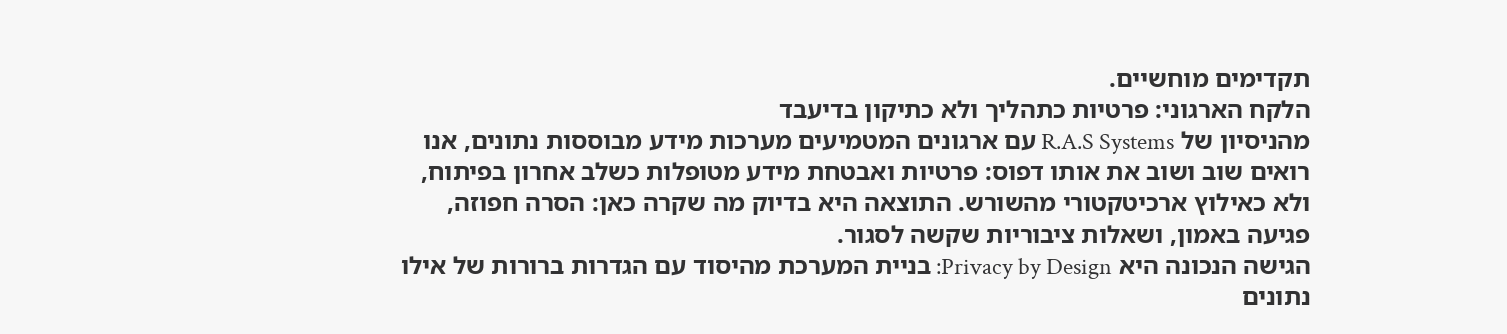תקדימים מוחשיים.
הלקח הארגוני: פרטיות כתהליך ולא כתיקון בדיעבד
מהניסיון של R.A.S Systems עם ארגונים המטמיעים מערכות מידע מבוססות נתונים, אנו רואים שוב ושוב את אותו דפוס: פרטיות ואבטחת מידע מטופלות כשלב אחרון בפיתוח, ולא כאילוץ ארכיטקטורי מהשורש. התוצאה היא בדיוק מה שקרה כאן: הסרה חפוזה, פגיעה באמון, ושאלות ציבוריות שקשה לסגור.
הגישה הנכונה היא Privacy by Design: בניית המערכת מהיסוד עם הגדרות ברורות של אילו נתונים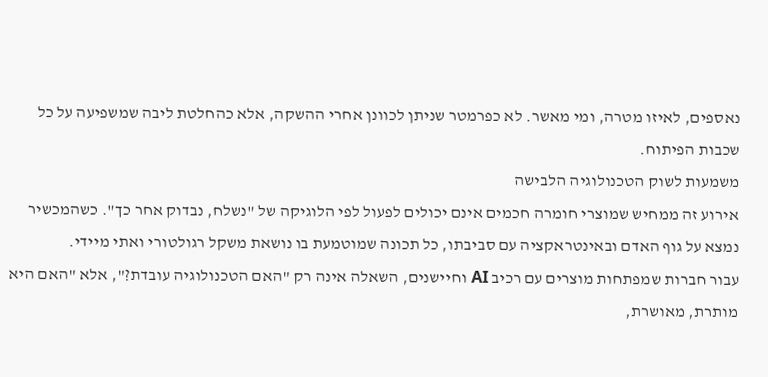נאספים, לאיזו מטרה, ומי מאשר. לא כפרמטר שניתן לכוונן אחרי ההשקה, אלא כהחלטת ליבה שמשפיעה על כל שכבות הפיתוח.
משמעות לשוק הטכנולוגיה הלבישה
אירוע זה ממחיש שמוצרי חומרה חכמים אינם יכולים לפעול לפי הלוגיקה של "נשלח, נבדוק אחר כך". כשהמכשיר נמצא על גוף האדם ובאינטראקציה עם סביבתו, כל תכונה שמוטמעת בו נושאת משקל רגולטורי ואתי מיידי.
עבור חברות שמפתחות מוצרים עם רכיב AI וחיישנים, השאלה אינה רק "האם הטכנולוגיה עובדת?", אלא "האם היא מותרת, מאושרת,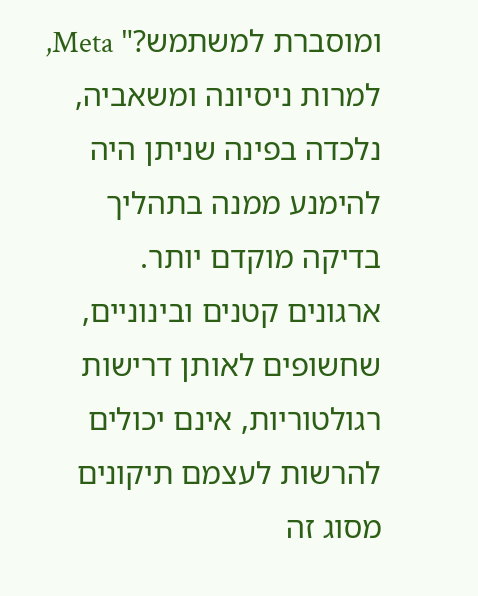ומוסברת למשתמש?" Meta, למרות ניסיונה ומשאביה, נלכדה בפינה שניתן היה להימנע ממנה בתהליך בדיקה מוקדם יותר. ארגונים קטנים ובינוניים, שחשופים לאותן דרישות רגולטוריות, אינם יכולים להרשות לעצמם תיקונים מסוג זה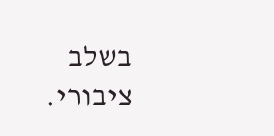בשלב ציבורי.